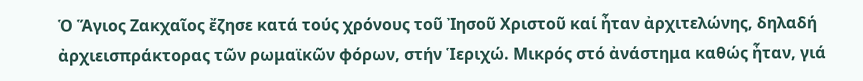Ὁ Ἅγιος Ζακχαῖος ἔζησε κατά τούς χρόνους τοῦ Ἰησοῦ Χριστοῦ καί ἦταν ἀρχιτελώνης, δηλαδή ἀρχιεισπράκτορας τῶν ρωμαϊκῶν φόρων, στήν Ἱεριχώ. Μικρός στό ἀνάστημα καθώς ἦταν, γιά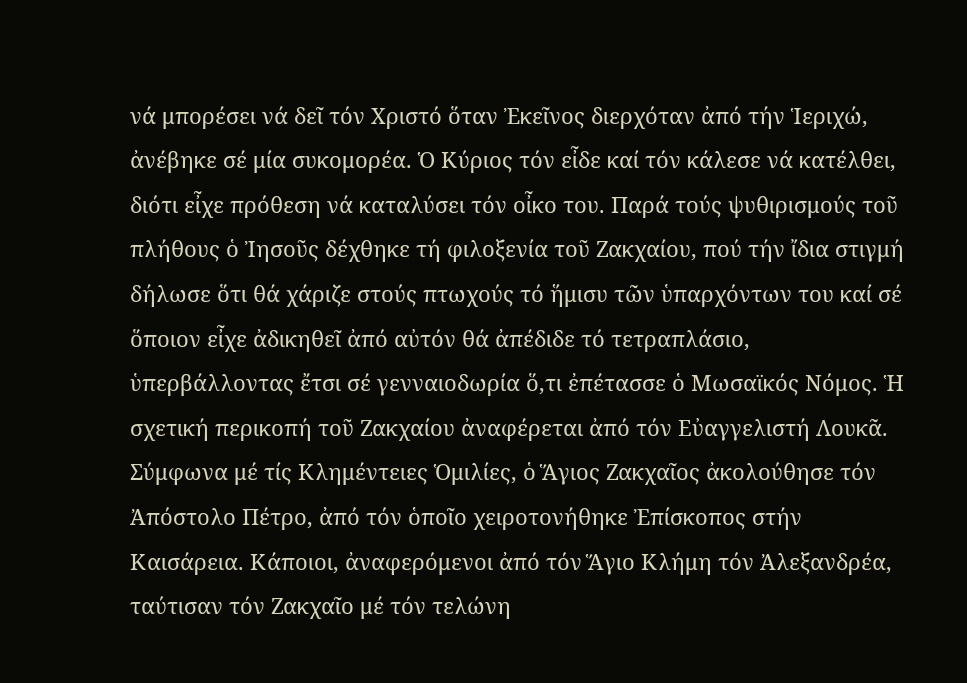νά μπορέσει νά δεῖ τόν Χριστό ὅταν Ἐκεῖνος διερχόταν ἀπό τήν Ἱεριχώ, ἀνέβηκε σέ μία συκομορέα. Ὁ Κύριος τόν εἶδε καί τόν κάλεσε νά κατέλθει, διότι εἶχε πρόθεση νά καταλύσει τόν οἶκο του. Παρά τούς ψυθιρισμούς τοῦ πλήθους ὁ Ἰησοῦς δέχθηκε τή φιλοξενία τοῦ Ζακχαίου, πού τήν ἴδια στιγμή δήλωσε ὅτι θά χάριζε στούς πτωχούς τό ἥμισυ τῶν ὑπαρχόντων του καί σέ ὅποιον εἶχε ἀδικηθεῖ ἀπό αὐτόν θά ἀπέδιδε τό τετραπλάσιο, ὑπερβάλλοντας ἔτσι σέ γενναιοδωρία ὅ,τι ἐπέτασσε ὁ Μωσαϊκός Νόμος. Ἡ σχετική περικοπή τοῦ Ζακχαίου ἀναφέρεται ἀπό τόν Εὐαγγελιστή Λουκᾶ.
Σύμφωνα μέ τίς Κλημέντειες Ὁμιλίες, ὁ Ἅγιος Ζακχαῖος ἀκολούθησε τόν Ἀπόστολο Πέτρο, ἀπό τόν ὁποῖο χειροτονήθηκε Ἐπίσκοπος στήν Καισάρεια. Κάποιοι, ἀναφερόμενοι ἀπό τόν Ἅγιο Κλήμη τόν Ἀλεξανδρέα, ταύτισαν τόν Ζακχαῖο μέ τόν τελώνη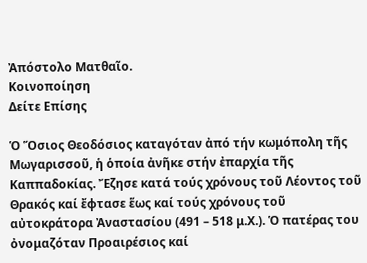Ἀπόστολο Ματθαῖο.
Κοινοποίηση
Δείτε Επίσης

Ὁ Ὅσιος Θεοδόσιος καταγόταν ἀπό τήν κωμόπολη τῆς Μωγαρισσοῦ, ἡ ὁποία ἀνῆκε στήν ἐπαρχία τῆς Καππαδοκίας. Ἔζησε κατά τούς χρόνους τοῦ Λέοντος τοῦ Θρακός καί ἔφτασε ἕως καί τούς χρόνους τοῦ αὐτοκράτορα Ἀναστασίου (491 – 518 μ.Χ.). Ὁ πατέρας του ὀνομαζόταν Προαιρέσιος καί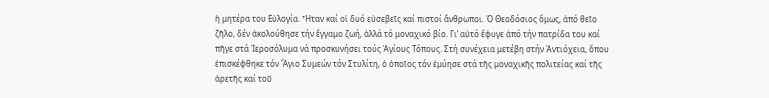ἡ μητέρα του Εὐλογία. Ἦταν καί οἱ δυό εὐσεβεῖς καί πιστοί ἄνθρωποι. Ὁ Θεοδόσιος ὅμως, ἀπό θεῖο ζῆλο, δέν ἀκολούθησε τήν ἔγγαμο ζωή, ἀλλά τό μοναχικό βίο. Γι’ αὐτό ἔφυγε ἀπό τήν πατρίδα του καί πῆγε στά Ἱεροσόλυμα νά προσκυνήσει τούς Ἁγίους Τόπους. Στή συνέχεια μετέβη στήν Ἀντιόχεια, ὅπου ἐπισκέφθηκε τόν Ἅγιο Συμεών τόν Στυλίτη, ὁ ὁποῖος τόν ἐμύησε στά τῆς μοναχικῆς πολιτείας καί τῆς ἀρετῆς καί τοῦ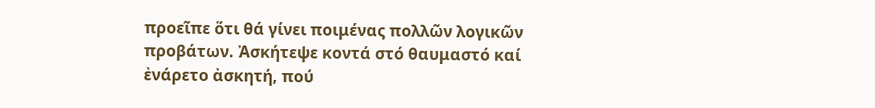προεῖπε ὅτι θά γίνει ποιμένας πολλῶν λογικῶν προβάτων. Ἀσκήτεψε κοντά στό θαυμαστό καί ἐνάρετο ἀσκητή, πού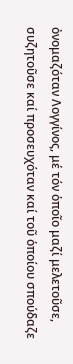ὀνομαζόταν Λογγίνος, μέ τόν ὁποῖο μαζί μελετοῦσε, συζητοῦσε καί προσευχόταν καί τοῦ ὁποίου σπούδαζε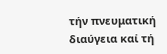τήν πνευματική διαύγεια καί τή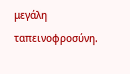μεγάλη ταπεινοφροσύνη.